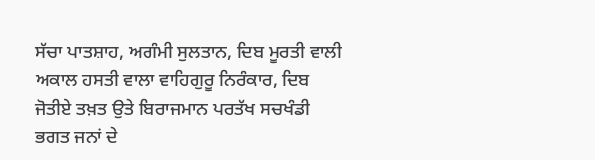ਸੱਚਾ ਪਾਤਸ਼ਾਹ, ਅਗੰਮੀ ਸੁਲਤਾਨ, ਦਿਬ ਮੂਰਤੀ ਵਾਲੀ ਅਕਾਲ ਹਸਤੀ ਵਾਲਾ ਵਾਹਿਗੁਰੂ ਨਿਰੰਕਾਰ, ਦਿਬ ਜੋਤੀਏ ਤਖ਼ਤ ਉਤੇ ਬਿਰਾਜਮਾਨ ਪਰਤੱਖ ਸਚਖੰਡੀ ਭਗਤ ਜਨਾਂ ਦੇ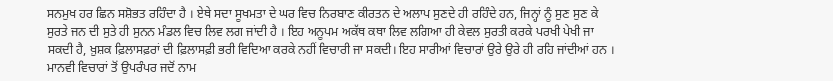ਸਨਮੁਖ ਹਰ ਛਿਨ ਸਸ਼ੋਭਤ ਰਹਿੰਦਾ ਹੈ । ਏਥੇ ਸਦਾ ਸੂਖਮਤਾ ਦੇ ਘਰ ਵਿਚ ਨਿਰਬਾਣ ਕੀਰਤਨ ਦੇ ਅਲਾਪ ਸੁਣਦੇ ਹੀ ਰਹਿੰਦੇ ਹਨ, ਜਿਨ੍ਹਾਂ ਨੂੰ ਸੁਣ ਸੁਣ ਕੇ ਸੁਰਤੇ ਜਨ ਦੀ ਸੁਤੇ ਹੀ ਸੁਨਨ ਮੰਡਲ ਵਿਚ ਲਿਵ ਲਗ ਜਾਂਦੀ ਹੈ । ਇਹ ਅਨੂਪਮ ਅਕੱਥ ਕਥਾ ਲਿਵ ਲਗਿਆ ਹੀ ਕੇਵਲ ਸੁਰਤੀ ਕਰਕੇ ਪਰਖੀ ਪੇਖੀ ਜਾ ਸਕਦੀ ਹੈ, ਖ਼ੁਸ਼ਕ ਫ਼ਿਲਾਸਫ਼ਰਾਂ ਦੀ ਫ਼ਿਲਾਸਫ਼ੀ ਭਰੀ ਵਿਦਿਆ ਕਰਕੇ ਨਹੀਂ ਵਿਚਾਰੀ ਜਾ ਸਕਦੀ। ਇਹ ਸਾਰੀਆਂ ਵਿਚਾਰਾਂ ਉਰੇ ਉਰੇ ਹੀ ਰਹਿ ਜਾਂਦੀਆਂ ਹਨ । ਮਾਨਵੀ ਵਿਚਾਰਾਂ ਤੋਂ ਉਪਰੰਪਰ ਜਦੋਂ ਨਾਮ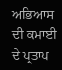ਅਭਿਆਸ ਦੀ ਕਮਾਈ ਦੇ ਪ੍ਰਤਾਪ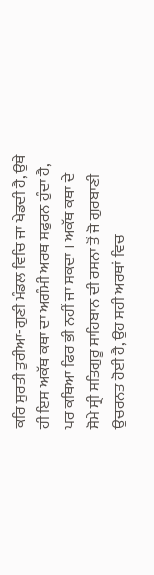ਕਰਿ ਸੁਰਤੀ ਤੁਰੀਆ-ਗੁਣੀ ਮੰਡਲ ਵਿਚਿ ਜਾ ਖੇਡਦੀ ਹੈ, ਉਥੇ ਹੀ ਇਸ ਅਕੱਥ ਕਥਾ ਦਾ ਅਗੰਮੀ ਅਰਥ ਸਫੁਰਨ ਹੁੰਦਾ ਹੈ, ਪਰ ਕਥਿਆ ਫਿਰ ਭੀ ਨਹੀਂ ਜਾ ਸਕਦਾ । ਅਕੱਥ ਕਥਾ ਦੇ ਸੋਮੇ ਸ੍ਰੀ ਸਤਿਗੁਰੂ ਸਾਹਿਬਾਨ ਦੀ ਰਸਨਾ ਤੋਂ ਜੋ ਗੁਰਬਾਣੀ ਉਚਰਨਤ ਹੋਈ ਹੈ, ਉਹ ਸਹੀ ਅਰਥਾਂ ਵਿਚ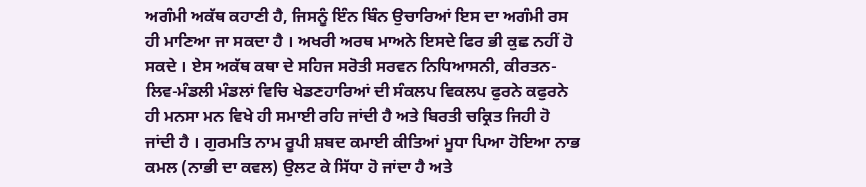ਅਗੰਮੀ ਅਕੱਥ ਕਹਾਣੀ ਹੈ, ਜਿਸਨੂੰ ਇੰਨ ਬਿੰਨ ਉਚਾਰਿਆਂ ਇਸ ਦਾ ਅਗੰਮੀ ਰਸ ਹੀ ਮਾਣਿਆ ਜਾ ਸਕਦਾ ਹੈ । ਅਖਰੀ ਅਰਥ ਮਾਅਨੇ ਇਸਦੇ ਫਿਰ ਭੀ ਕੁਛ ਨਹੀਂ ਹੋ ਸਕਦੇ । ਏਸ ਅਕੱਥ ਕਥਾ ਦੇ ਸਹਿਜ ਸਰੋਤੀ ਸਰਵਨ ਨਿਧਿਆਸਨੀ, ਕੀਰਤਨ-ਲਿਵ-ਮੰਡਲੀ ਮੰਡਲਾਂ ਵਿਚਿ ਖੇਡਣਹਾਰਿਆਂ ਦੀ ਸੰਕਲਪ ਵਿਕਲਪ ਫੁਰਨੇ ਕਫੁਰਨੇ ਹੀ ਮਨਸਾ ਮਨ ਵਿਖੇ ਹੀ ਸਮਾਈ ਰਹਿ ਜਾਂਦੀ ਹੈ ਅਤੇ ਬਿਰਤੀ ਚਕ੍ਰਿਤ ਜਿਹੀ ਹੋ ਜਾਂਦੀ ਹੈ । ਗੁਰਮਤਿ ਨਾਮ ਰੂਪੀ ਸ਼ਬਦ ਕਮਾਈ ਕੀਤਿਆਂ ਮੂਧਾ ਪਿਆ ਹੋਇਆ ਨਾਭ ਕਮਲ (ਨਾਭੀ ਦਾ ਕਵਲ) ਉਲਟ ਕੇ ਸਿੱਧਾ ਹੋ ਜਾਂਦਾ ਹੈ ਅਤੇ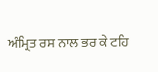ਅੰਮ੍ਰਿਤ ਰਸ ਨਾਲ ਭਰ ਕੇ ਟਹਿ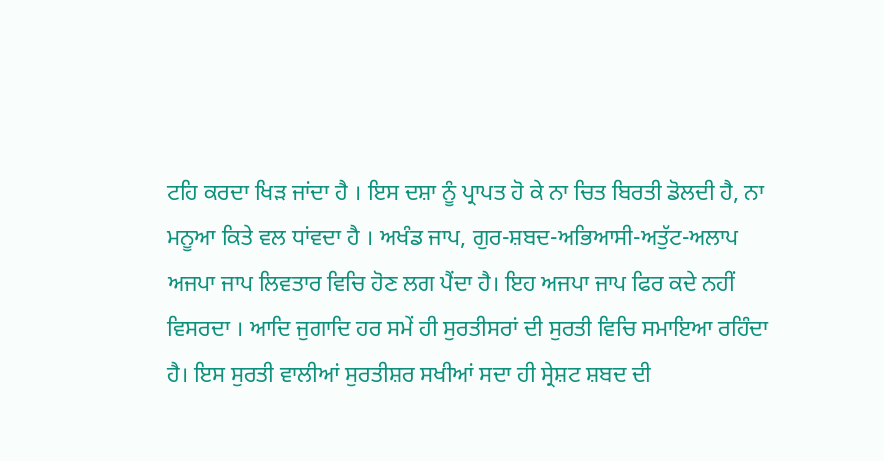ਟਹਿ ਕਰਦਾ ਖਿੜ ਜਾਂਦਾ ਹੈ । ਇਸ ਦਸ਼ਾ ਨੂੰ ਪ੍ਰਾਪਤ ਹੋ ਕੇ ਨਾ ਚਿਤ ਬਿਰਤੀ ਡੋਲਦੀ ਹੈ, ਨਾ ਮਨੂਆ ਕਿਤੇ ਵਲ ਧਾਂਵਦਾ ਹੈ । ਅਖੰਡ ਜਾਪ, ਗੁਰ-ਸ਼ਬਦ-ਅਭਿਆਸੀ-ਅਤੁੱਟ-ਅਲਾਪ ਅਜਪਾ ਜਾਪ ਲਿਵਤਾਰ ਵਿਚਿ ਹੋਣ ਲਗ ਪੈਂਦਾ ਹੈ। ਇਹ ਅਜਪਾ ਜਾਪ ਫਿਰ ਕਦੇ ਨਹੀਂ ਵਿਸਰਦਾ । ਆਦਿ ਜੁਗਾਦਿ ਹਰ ਸਮੇਂ ਹੀ ਸੁਰਤੀਸਰਾਂ ਦੀ ਸੁਰਤੀ ਵਿਚਿ ਸਮਾਇਆ ਰਹਿੰਦਾ ਹੈ। ਇਸ ਸੁਰਤੀ ਵਾਲੀਆਂ ਸੁਰਤੀਸ਼ਰ ਸਖੀਆਂ ਸਦਾ ਹੀ ਸ੍ਰੇਸ਼ਟ ਸ਼ਬਦ ਦੀ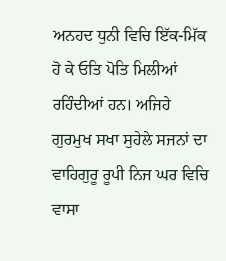ਅਨਹਦ ਧੁਨੀ ਵਿਚਿ ਇੱਕ-ਮਿੱਕ ਹੋ ਕੇ ਓਤਿ ਪੋਤਿ ਮਿਲੀਆਂ ਰਹਿੰਦੀਆਂ ਹਨ। ਅਜਿਹੇ ਗੁਰਮੁਖ ਸਖਾ ਸੁਹੇਲੇ ਸਜਨਾਂ ਦਾ ਵਾਹਿਗੁਰੂ ਰੂਪੀ ਨਿਜ ਘਰ ਵਿਚਿ ਵਾਸਾ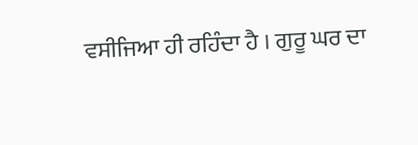ਵਸੀਜਿਆ ਹੀ ਰਹਿੰਦਾ ਹੈ । ਗੁਰੂ ਘਰ ਦਾ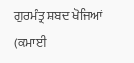ਗੁਰਮੰਤ੍ਰ ਸ਼ਬਦ ਖੋਜਿਆਂ (ਕਮਾਈ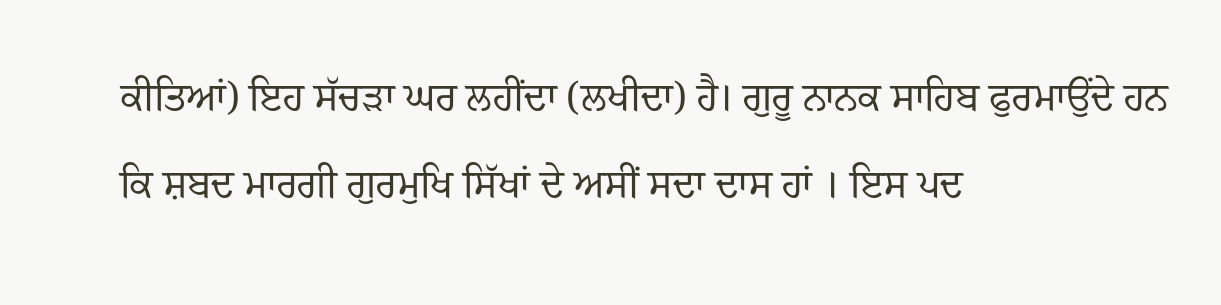ਕੀਤਿਆਂ) ਇਹ ਸੱਚੜਾ ਘਰ ਲਹੀਂਦਾ (ਲਖੀਦਾ) ਹੈ। ਗੁਰੂ ਨਾਨਕ ਸਾਹਿਬ ਫੁਰਮਾਉਂਦੇ ਹਨ ਕਿ ਸ਼ਬਦ ਮਾਰਗੀ ਗੁਰਮੁਖਿ ਸਿੱਖਾਂ ਦੇ ਅਸੀਂ ਸਦਾ ਦਾਸ ਹਾਂ । ਇਸ ਪਦ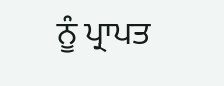ਨੂੰ ਪ੍ਰਾਪਤ